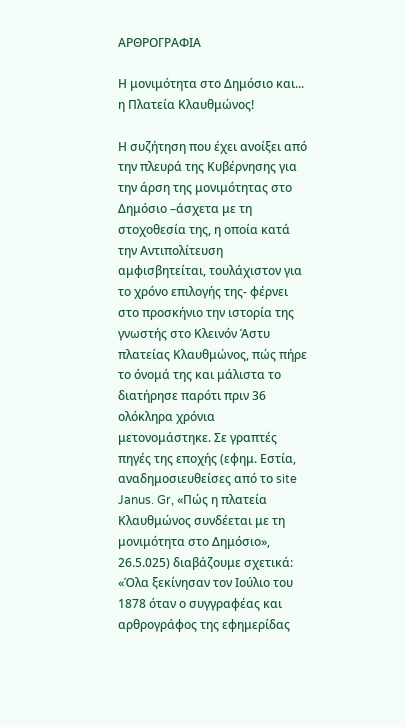ΑΡΘΡΟΓΡΑΦΙΑ

Η μονιμότητα στο Δημόσιο και... η Πλατεία Κλαυθμώνος!

Η συζήτηση που έχει ανοίξει από την πλευρά της Κυβέρνησης για την άρση της μονιμότητας στο Δημόσιο –άσχετα με τη στοχοθεσία της, η οποία κατά την Αντιπολίτευση αμφισβητείται, τουλάχιστον για το χρόνο επιλογής της- φέρνει στο προσκήνιο την ιστορία της γνωστής στο Κλεινόν Άστυ πλατείας Κλαυθμώνος, πώς πήρε το όνομά της και μάλιστα το διατήρησε παρότι πριν 36 ολόκληρα χρόνια μετονομάστηκε. Σε γραπτές πηγές της εποχής (εφημ. Εστία, αναδημοσιευθείσες από το site Janus. Gr, «Πώς η πλατεία Κλαυθμώνος συνδέεται με τη μονιμότητα στο Δημόσιο», 26.5.025) διαβάζουμε σχετικά: «Όλα ξεκίνησαν τον Ιούλιο του 1878 όταν ο συγγραφέας και αρθρογράφος της εφημερίδας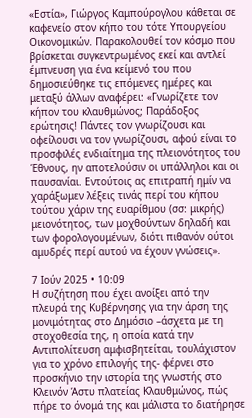«Εστία», Γιώργος Καμπούρογλου κάθεται σε καφενείο στον κήπο του τότε Υπουργείου Οικονομικών. Παρακολουθεί τον κόσμο που βρίσκεται συγκεντρωμένος εκεί και αντλεί έμπνευση για ένα κείμενό του που δημοσιεύθηκε τις επόμενες ημέρες και μεταξύ άλλων αναφέρει: «Γνωρίζετε τον κήπον του κλαυθμώνος; Παράδοξος ερώτησις! Πάντες τον γνωρίζουσι και οφείλουσι να τον γνωρίζουσι, αφού είναι το προσφιλές ενδιαίτημα της πλειονότητος του Έθνους, ην αποτελούσιν οι υπάλληλοι και οι παυσανίαι. Εντούτοις ας επιτραπή ημίν να χαράξωμεν λέξεις τινάς περί του κήπου τούτου χάριν της ευαρίθμου (σσ: μικρής) μειονότητος, των μοχθούντων δηλαδή και των φορολογουμένων, διότι πιθανόν ούτοι αμυδρές περί αυτού να έχουν γνώσεις».

7 Ιούν 2025 • 10:09
Η συζήτηση που έχει ανοίξει από την πλευρά της Κυβέρνησης για την άρση της μονιμότητας στο Δημόσιο –άσχετα με τη στοχοθεσία της, η οποία κατά την Αντιπολίτευση αμφισβητείται, τουλάχιστον για το χρόνο επιλογής της- φέρνει στο προσκήνιο την ιστορία της γνωστής στο Κλεινόν Άστυ πλατείας Κλαυθμώνος, πώς πήρε το όνομά της και μάλιστα το διατήρησε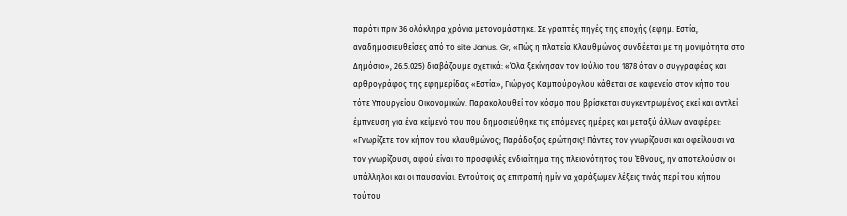παρότι πριν 36 ολόκληρα χρόνια μετονομάστηκε. Σε γραπτές πηγές της εποχής (εφημ. Εστία, αναδημοσιευθείσες από το site Janus. Gr, «Πώς η πλατεία Κλαυθμώνος συνδέεται με τη μονιμότητα στο Δημόσιο», 26.5.025) διαβάζουμε σχετικά: «Όλα ξεκίνησαν τον Ιούλιο του 1878 όταν ο συγγραφέας και αρθρογράφος της εφημερίδας «Εστία», Γιώργος Καμπούρογλου κάθεται σε καφενείο στον κήπο του τότε Υπουργείου Οικονομικών. Παρακολουθεί τον κόσμο που βρίσκεται συγκεντρωμένος εκεί και αντλεί έμπνευση για ένα κείμενό του που δημοσιεύθηκε τις επόμενες ημέρες και μεταξύ άλλων αναφέρει: «Γνωρίζετε τον κήπον του κλαυθμώνος; Παράδοξος ερώτησις! Πάντες τον γνωρίζουσι και οφείλουσι να τον γνωρίζουσι, αφού είναι το προσφιλές ενδιαίτημα της πλειονότητος του Έθνους, ην αποτελούσιν οι υπάλληλοι και οι παυσανίαι. Εντούτοις ας επιτραπή ημίν να χαράξωμεν λέξεις τινάς περί του κήπου τούτου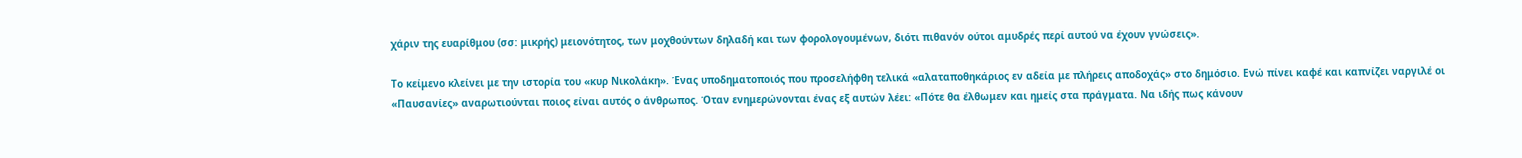χάριν της ευαρίθμου (σσ: μικρής) μειονότητος, των μοχθούντων δηλαδή και των φορολογουμένων, διότι πιθανόν ούτοι αμυδρές περί αυτού να έχουν γνώσεις».

Το κείμενο κλείνει με την ιστορία του «κυρ Νικολάκη». Ένας υποδηματοποιός που προσελήφθη τελικά «αλαταποθηκάριος εν αδεία με πλήρεις αποδοχάς» στο δημόσιο. Ενώ πίνει καφέ και καπνίζει ναργιλέ οι «Παυσανίες» αναρωτιούνται ποιος είναι αυτός ο άνθρωπος. Όταν ενημερώνονται ένας εξ αυτών λέει: «Πότε θα έλθωμεν και ημείς στα πράγματα. Να ιδής πως κάνουν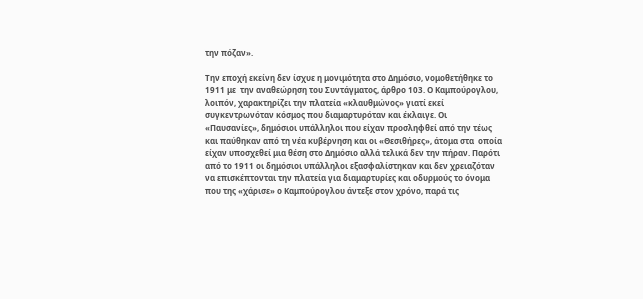την πόζαν».

Την εποχή εκείνη δεν ίσχυε η μονιμότητα στο Δημόσιο, νομοθετήθηκε το 1911 με  την αναθεώρηση του Συντάγματος, άρθρο 103. Ο Καμπούρογλου, λοιπόν, χαρακτηρίζει την πλατεία «κλαυθμώνος» γιατί εκεί συγκεντρωνόταν κόσμος που διαμαρτυρόταν και έκλαιγε. Οι «Παυσανίες», δημόσιοι υπάλληλοι που είχαν προσληφθεί από την τέως και παύθηκαν από τη νέα κυβέρνηση και οι «Θεσιθήρες», άτομα στα  οποία είχαν υποσχεθεί μια θέση στο Δημόσιο αλλά τελικά δεν την πήραν. Παρότι από το 1911 οι δημόσιοι υπάλληλοι εξασφαλίστηκαν και δεν χρειαζόταν να επισκέπτονται την πλατεία για διαμαρτυρίες και οδυρμούς το όνομα που της «χάρισε» ο Καμπούρογλου άντεξε στον χρόνο, παρά τις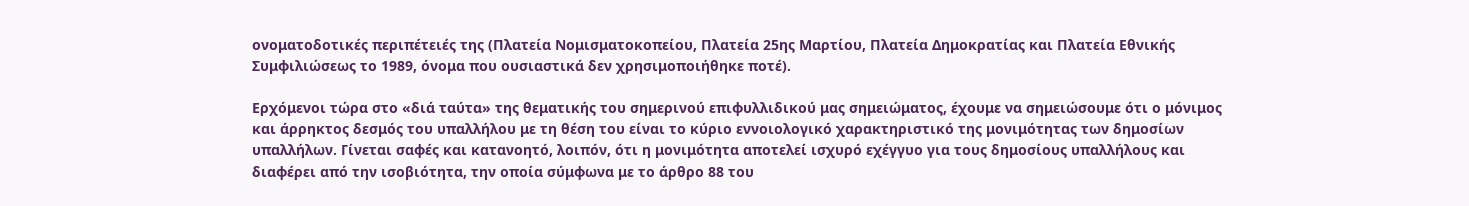ονοματοδοτικές περιπέτειές της (Πλατεία Νομισματοκοπείου, Πλατεία 25ης Μαρτίου, Πλατεία Δημοκρατίας και Πλατεία Εθνικής Συμφιλιώσεως το 1989, όνομα που ουσιαστικά δεν χρησιμοποιήθηκε ποτέ).

Ερχόμενοι τώρα στο «διά ταύτα» της θεματικής του σημερινού επιφυλλιδικού μας σημειώματος, έχουμε να σημειώσουμε ότι ο μόνιμος και άρρηκτος δεσμός του υπαλλήλου με τη θέση του είναι το κύριο εννοιολογικό χαρακτηριστικό της μονιμότητας των δημοσίων υπαλλήλων. Γίνεται σαφές και κατανοητό, λοιπόν, ότι η μονιμότητα αποτελεί ισχυρό εχέγγυο για τους δημοσίους υπαλλήλους και διαφέρει από την ισοβιότητα, την οποία σύμφωνα με το άρθρο 88 του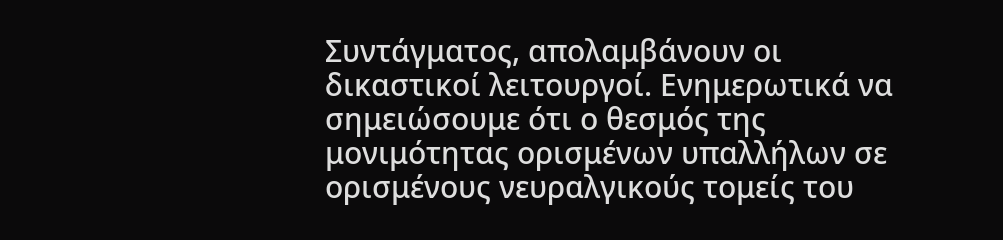Συντάγματος, απολαμβάνουν οι δικαστικοί λειτουργοί. Ενημερωτικά να σημειώσουμε ότι ο θεσμός της μονιμότητας ορισμένων υπαλλήλων σε ορισμένους νευραλγικούς τομείς του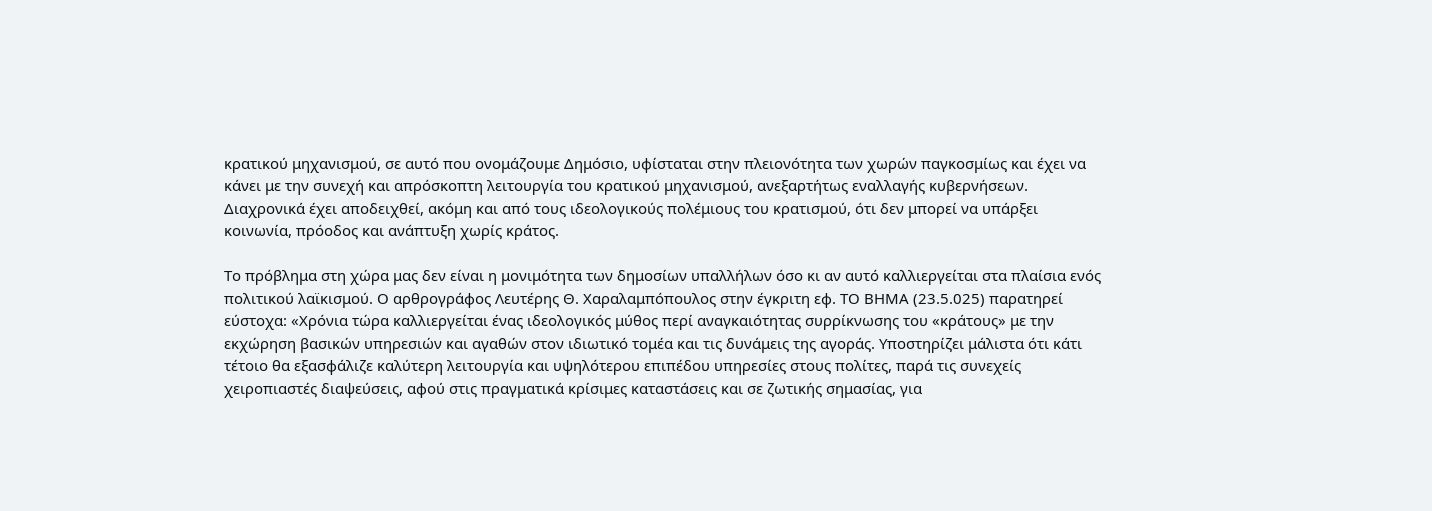κρατικού μηχανισμού, σε αυτό που ονομάζουμε Δημόσιο, υφίσταται στην πλειονότητα των χωρών παγκοσμίως και έχει να κάνει με την συνεχή και απρόσκοπτη λειτουργία του κρατικού μηχανισμού, ανεξαρτήτως εναλλαγής κυβερνήσεων. Διαχρονικά έχει αποδειχθεί, ακόμη και από τους ιδεολογικούς πολέμιους του κρατισμού, ότι δεν μπορεί να υπάρξει κοινωνία, πρόοδος και ανάπτυξη χωρίς κράτος.

Το πρόβλημα στη χώρα μας δεν είναι η μονιμότητα των δημοσίων υπαλλήλων όσο κι αν αυτό καλλιεργείται στα πλαίσια ενός πολιτικού λαϊκισμού. Ο αρθρογράφος Λευτέρης Θ. Χαραλαμπόπουλος στην έγκριτη εφ. ΤΟ ΒΗΜΑ (23.5.025) παρατηρεί εύστοχα: «Χρόνια τώρα καλλιεργείται ένας ιδεολογικός μύθος περί αναγκαιότητας συρρίκνωσης του «κράτους» με την εκχώρηση βασικών υπηρεσιών και αγαθών στον ιδιωτικό τομέα και τις δυνάμεις της αγοράς. Υποστηρίζει μάλιστα ότι κάτι τέτοιο θα εξασφάλιζε καλύτερη λειτουργία και υψηλότερου επιπέδου υπηρεσίες στους πολίτες, παρά τις συνεχείς χειροπιαστές διαψεύσεις, αφού στις πραγματικά κρίσιμες καταστάσεις και σε ζωτικής σημασίας, για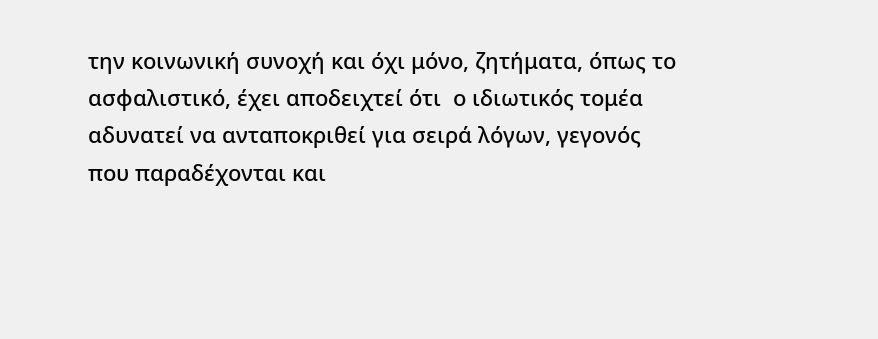την κοινωνική συνοχή και όχι μόνο, ζητήματα, όπως το ασφαλιστικό, έχει αποδειχτεί ότι  ο ιδιωτικός τομέα αδυνατεί να ανταποκριθεί για σειρά λόγων, γεγονός που παραδέχονται και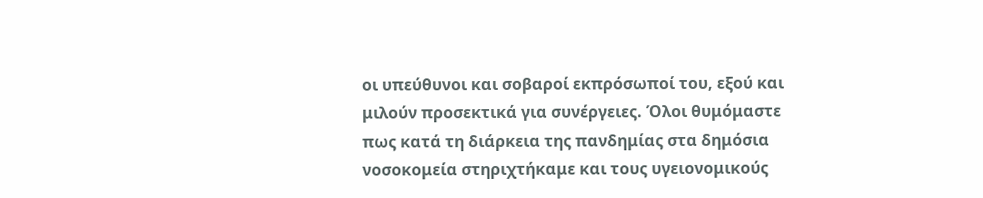οι υπεύθυνοι και σοβαροί εκπρόσωποί του, εξού και μιλούν προσεκτικά για συνέργειες. Όλοι θυμόμαστε πως κατά τη διάρκεια της πανδημίας στα δημόσια νοσοκομεία στηριχτήκαμε και τους υγειονομικούς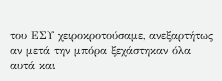του ΕΣΥ χειροκροτούσαμε, ανεξαρτήτως αν μετά την μπόρα ξεχάστηκαν όλα αυτά και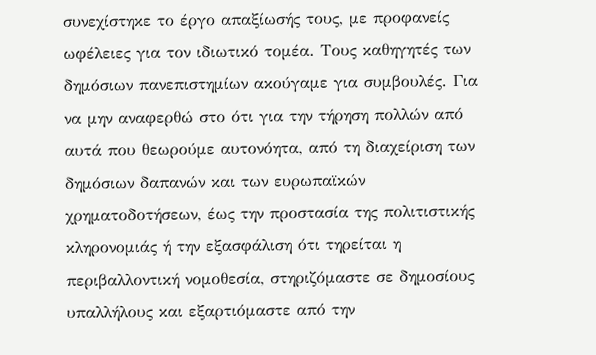συνεχίστηκε το έργο απαξίωσής τους, με προφανείς ωφέλειες για τον ιδιωτικό τομέα. Τους καθηγητές των δημόσιων πανεπιστημίων ακούγαμε για συμβουλές. Για να μην αναφερθώ στο ότι για την τήρηση πολλών από αυτά που θεωρούμε αυτονόητα, από τη διαχείριση των δημόσιων δαπανών και των ευρωπαϊκών χρηματοδοτήσεων, έως την προστασία της πολιτιστικής κληρονομιάς ή την εξασφάλιση ότι τηρείται η περιβαλλοντική νομοθεσία, στηριζόμαστε σε δημοσίους υπαλλήλους και εξαρτιόμαστε από την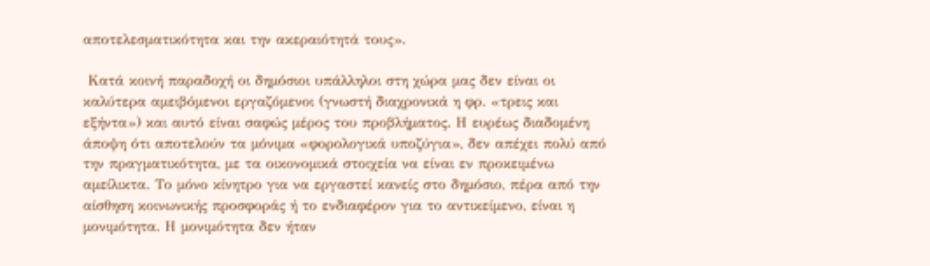αποτελεσματικότητα και την ακεραιότητά τους».

 Κατά κοινή παραδοχή οι δημόσιοι υπάλληλοι στη χώρα μας δεν είναι οι καλύτερα αμειβόμενοι εργαζόμενοι (γνωστή διαχρονικά η φρ. «τρεις και εξήντα») και αυτό είναι σαφώς μέρος του προβλήματος. Η ευρέως διαδομένη άποψη ότι αποτελούν τα μόνιμα «φορολογικά υποζύγια», δεν απέχει πολύ από την πραγματικότητα, με τα οικονομικά στοιχεία να είναι εν προκειμένω αμείλικτα. Το μόνο κίνητρο για να εργαστεί κανείς στο δημόσιο, πέρα από την αίσθηση κοινωνικής προσφοράς ή το ενδιαφέρον για το αντικείμενο, είναι η μονιμότητα. Η μονιμότητα δεν ήταν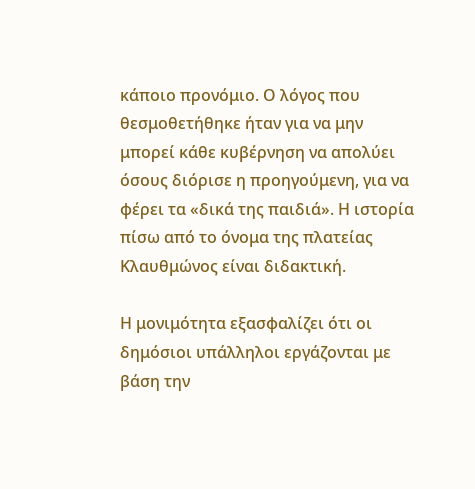κάποιο προνόμιο. Ο λόγος που θεσμοθετήθηκε ήταν για να μην μπορεί κάθε κυβέρνηση να απολύει όσους διόρισε η προηγούμενη, για να φέρει τα «δικά της παιδιά». Η ιστορία πίσω από το όνομα της πλατείας Κλαυθμώνος είναι διδακτική.

Η μονιμότητα εξασφαλίζει ότι οι δημόσιοι υπάλληλοι εργάζονται με βάση την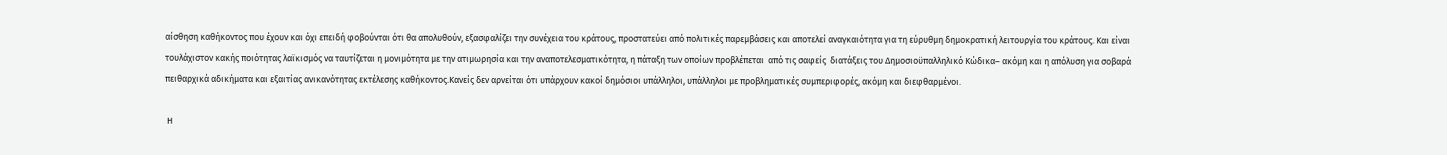αίσθηση καθήκοντος που έχουν και όχι επειδή φοβούνται ότι θα απολυθούν, εξασφαλίζει την συνέχεια του κράτους, προστατεύει από πολιτικές παρεμβάσεις και αποτελεί αναγκαιότητα για τη εύρυθμη δημοκρατική λειτουργία του κράτους. Και είναι τουλάχιστον κακής ποιότητας λαϊκισμός να ταυτίζεται η μονιμότητα με την ατιμωρησία και την αναποτελεσματικότητα, η πάταξη των οποίων προβλέπεται  από τις σαφείς  διατάξεις του Δημοσιοϋπαλληλικό Κώδικα– ακόμη και η απόλυση για σοβαρά πειθαρχικά αδικήματα και εξαιτίας ανικανότητας εκτέλεσης καθήκοντος.Κανείς δεν αρνείται ότι υπάρχουν κακοί δημόσιοι υπάλληλοι, υπάλληλοι με προβληματικές συμπεριφορές, ακόμη και διεφθαρμένοι.

 Η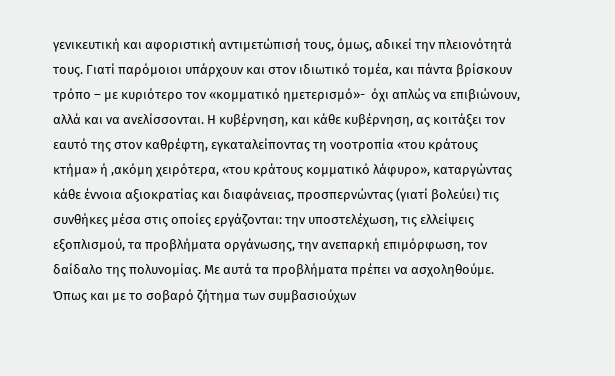γενικευτική και αφοριστική αντιμετώπισή τους, όμως, αδικεί την πλειονότητά τους. Γιατί παρόμοιοι υπάρχουν και στον ιδιωτικό τομέα, και πάντα βρίσκουν τρόπο – με κυριότερο τον «κομματικό ημετερισμό»-  όχι απλώς να επιβιώνουν, αλλά και να ανελίσσονται. Η κυβέρνηση, και κάθε κυβέρνηση, ας κοιτάξει τον εαυτό της στον καθρέφτη, εγκαταλείποντας τη νοοτροπία «του κράτους κτήμα» ή ,ακόμη χειρότερα, «του κράτους κομματικό λάφυρο», καταργώντας κάθε έννοια αξιοκρατίας και διαφάνειας, προσπερνώντας (γιατί βολεύει) τις συνθήκες μέσα στις οποίες εργάζονται: την υποστελέχωση, τις ελλείψεις εξοπλισμού, τα προβλήματα οργάνωσης, την ανεπαρκή επιμόρφωση, τον δαίδαλο της πολυνομίας. Με αυτά τα προβλήματα πρέπει να ασχοληθούμε. Όπως και με το σοβαρό ζήτημα των συμβασιούχων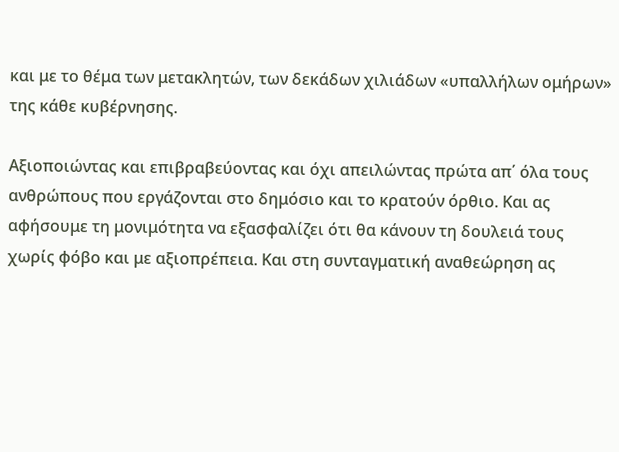και με το θέμα των μετακλητών, των δεκάδων χιλιάδων «υπαλλήλων ομήρων» της κάθε κυβέρνησης.

Αξιοποιώντας και επιβραβεύοντας και όχι απειλώντας πρώτα απ΄ όλα τους ανθρώπους που εργάζονται στο δημόσιο και το κρατούν όρθιο. Και ας αφήσουμε τη μονιμότητα να εξασφαλίζει ότι θα κάνουν τη δουλειά τους χωρίς φόβο και με αξιοπρέπεια. Και στη συνταγματική αναθεώρηση ας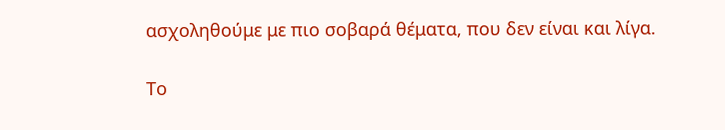ασχοληθούμε με πιο σοβαρά θέματα, που δεν είναι και λίγα.

Το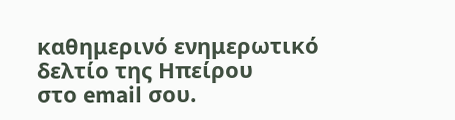καθημερɩνό ενημερωτɩκό δελτίο της Ηπείρου
στο email σου.